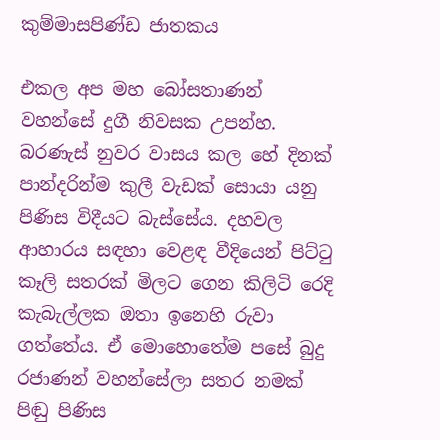කුම්මාසපිණ්ඩ ජාතකය

එකල අප මහ බෝසතාණන් වහන්සේ දුගී නිවසක උපන්හ. බරණැස් නුවර වාසය කල හේ දිනක් පාන්දරින්ම කුලී වැඩක් සොයා යනු පිණිස විදීයට බැස්සේය. දහවල ආහාරය සඳහා වෙළඳ වීදියෙන් පිට්ටු කෑලි සතරක් මිලට ගෙන කිලිටි රෙදි කැබැල්ලක ඔතා ඉනෙහි රුවා ගත්තේය. ඒ මොහොතේම පසේ බුදු රජාණන් වහන්සේලා සතර නමක් පිඬු පිණිස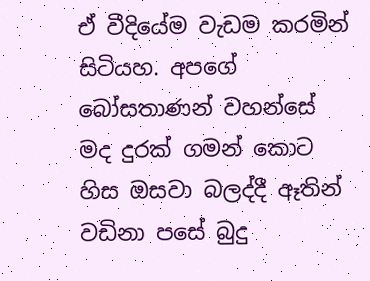ඒ වීදියේම වැඩම කරමින් සිටියහ. අපගේ බෝසතාණන් වහන්සේ මද දුරක් ගමන් කොට හිස ඔසවා බලද්දී ඈතින් වඩිනා පසේ බුදු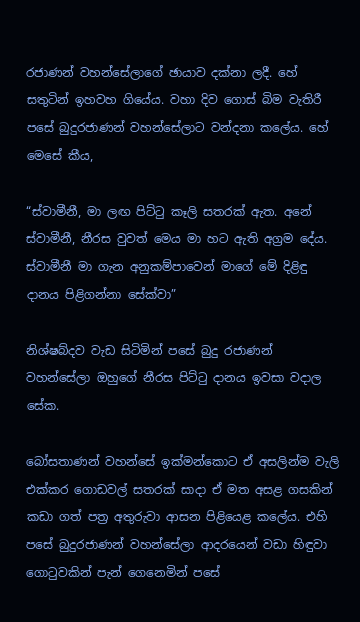රජාණන් වහන්සේලාගේ ඡායාව දක්නා ලදී. හේ සතුටින් ඉහවහ ගියේය. වහා දිව ගොස් බිම වැතිරී පසේ බුදුරජාණන් වහන්සේලාට වන්දනා කලේය. හේ මෙසේ කීය,

“ස්වාමීනී, මා ලඟ පිට්ටු කෑලි සතරක් ඇත. අනේ ස්වාමීනී, නීරස වුවත් මෙය මා හට ඇති අග්‍රම දේය. ස්වාමීනී මා ගැන අනුකම්පාවෙන් මාගේ මේ දිළිඳු දානය පිළිගන්නා සේක්වා”

නිශ්ෂබ්දව වැඩ සිටිමින් පසේ බුදු රජාණන් වහන්සේලා ඔහුගේ නීරස පිට්ටු දානය ඉවසා වදාල සේක.

බෝසතාණන් වහන්සේ ඉක්මන්කොට ඒ අසලින්ම වැලි එක්කර ගොඩවල් සතරක් සාදා ඒ මත අසළ ගසකින් කඩා ගත් පත්‍ර අතුරුවා ආසන පිළියෙළ කලේය. එහි පසේ බුදුරජාණන් වහන්සේලා ආදරයෙන් වඩා හිඳුවා ගොටුවකින් පැන් ගෙනෙමින් පසේ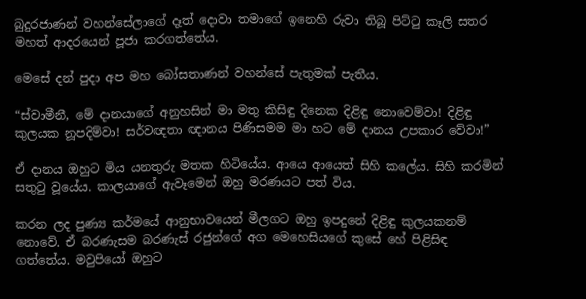බුදුරජාණන් වහන්සේලාගේ දෑත් දොවා තමාගේ ඉනෙහි රුවා තිබූ පිට්ටු කෑලි සතර මහත් ආදරයෙන් පූජා කරගත්තේය.

මෙසේ දන් පුදා අප මහ බෝසතාණන් වහන්සේ පැතුමක් පැතීය.

“ස්වාමීනී, මේ දානයාගේ අනුහසින් මා මතු කිසිඳු දිනෙක දිළිඳු නොවෙම්වා! දිළිඳු කුලයක නූපදිම්වා! සර්වඥතා ඥානය පිණිසමම මා හට මේ දානය උපකාර වේවා!”

ඒ දානය ඔහුට මිය යනතුරු මතක හිටියේය. ආයෙ ආයෙත් සිහි කලේය. සිහි කරමින් සතුටු වූයේය. කාලයාගේ ඇවෑමෙන් ඔහු මරණයට පත් විය.

කරන ලද පුණ්‍ය කර්මයේ ආනුභාවයෙන් මීලගට ඔහු ඉපදුනේ දිළිඳු කුලයකනම් නොවේ. ඒ බරණැසම බරණැස් රජුන්ගේ අග මෙහෙසියගේ කුසේ හේ පිළිසිඳ ගත්තේය. මවුපියෝ ඔහුට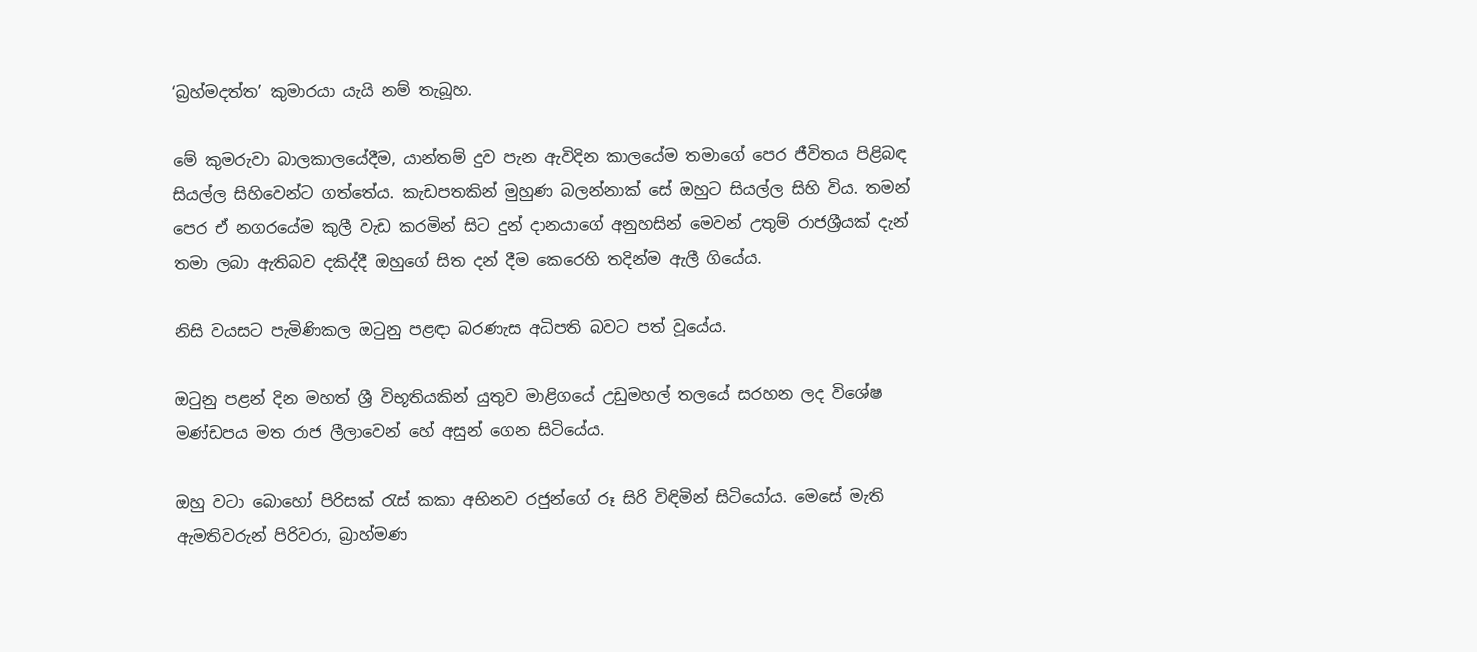‘බ්‍රහ්මදත්ත’ කුමාරයා යැයි නම් තැබූහ.

මේ කුමරුවා බාලකාලයේදීම, යාන්තම් දුව පැන ඇවිදින කාලයේම තමාගේ පෙර ජීවිතය පිළිබඳ සියල්ල සිහිවෙන්ට ගත්තේය. කැඩපතකින් මුහුණ බලන්නාක් සේ ඔහුට සියල්ල සිහි විය. තමන් පෙර ඒ නගරයේම කුලී වැඩ කරමින් සිට දුන් දානයාගේ අනුහසින් මෙවන් උතුම් රාජශ්‍රීයක් දැන් තමා ලබා ඇතිබව දකිද්දී ඔහුගේ සිත දන් දීම කෙරෙහි තදින්ම ඇලී ගියේය.

නිසි වයසට පැමිණිකල ඔටුනු පළඳා බරණැස අධිපති බවට පත් වූයේය.

ඔටුනු පළන් දින මහත් ශ්‍රී විභූතියකින් යුතුව මාළිගයේ උඩුමහල් තලයේ සරහන ලද විශේෂ මණ්ඩපය මත රාජ ලීලාවෙන් හේ අසුන් ගෙන සිටියේය.

ඔහු වටා බොහෝ පිරිසක් රැස් කකා අභිනව රජුන්ගේ රූ සිරි විඳිමින් සිටියෝය. මෙසේ මැති ඇමතිවරුන් පිරිවරා, බ්‍රාහ්මණ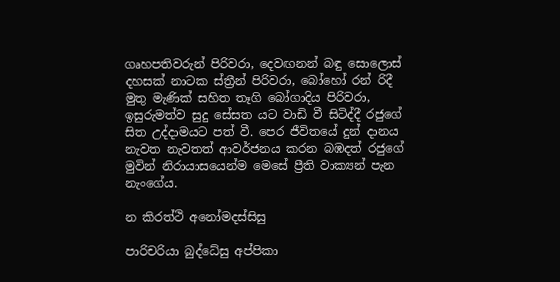ගෘහපතිවරුන් පිරිවරා, දෙවඟනන් බඳු සොලොස් දහසක් නාටක ස්ත්‍රීන් පිරිවරා, බෝහෝ රන් රිදී මුතු මැණික් සහිත තෑගි බෝගාදිය පිරිවරා, ඉසුරුමත්ව සුදු සේසත යට වාඩි වී සිටිද්දී රජුගේ සිත උද්දාමයට පත් වී. පෙර ජීවිතයේ දුන් දානය නැවත නැවතත් ආවර්ජනය කරන බඹදත් රජුගේ මුවින් නිරායාසයෙන්ම මෙසේ ප්‍රීති වාක්‍යන් පැන නැංගේය.

න කිරත්ථි අනෝමදස්සිසු

පාරිචරියා බුද්ධේසු අප්පිකා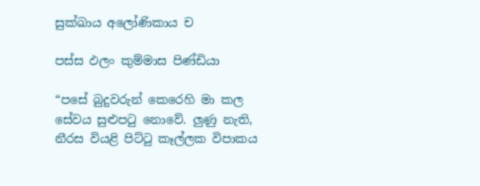සුක්ඛාය අලෝණිකාය ච

පස්ස ඵලං කුම්මාස පිණ්ඩියා

“පසේ බුදුවරුන් කෙරෙහි මා කල සේවය සුළුපටු නොවේ. ලුණු නැති, නීරස වියළි පිට්ටු කෑල්ලක විපාකය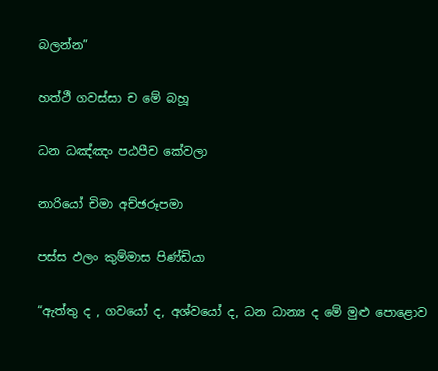බලන්න”

හත්ථී ගවස්සා ච මේ බහූ

ධන ධඤ්ඤං පඨපීච කේවලා

නාරියෝ චිමා අච්ඡරූපමා

පස්ස ඵලං කුම්මාස පිණ්ඩියා

“ඇත්තු ද , ගවයෝ ද, අශ්වයෝ ද, ධන ධාන්‍ය ද මේ මුළු පොළොව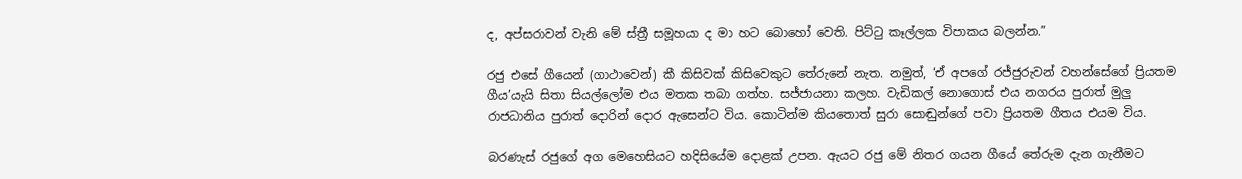ද, අප්සරාවන් වැනි මේ ස්ත්‍රී සමූහයා ද මා හට බොහෝ වෙති. පිට්ටු කෑල්ලක විපාකය බලන්න.”

රජු එසේ ගීයෙන් (ගාථාවෙන්) කී කිසිවක් කිසිවෙකුට තේරුනේ නැත. නමුත්, ‘ඒ අපගේ රජ්ජුරුවන් වහන්සේගේ ප්‍රියතම ගීය’යැයි සිතා සියල්ලෝම එය මතක තබා ගත්හ. සජ්ජායනා කලහ. වැඩිකල් නොගොස් එය නගරය පුරාත් මුලු රාජධානිය පුරාත් දොරින් දොර ඇසෙන්ට විය. කොටින්ම කියතොත් සුරා සොඬුන්ගේ පවා ප්‍රියතම ගීතය එයම විය.

බරණැස් රජුගේ අග මෙහෙසියට හදිසියේම දොළක් උපන. ඇයට රජු මේ නිතර ගයන ගීයේ තේරුම දැන ගැනීමට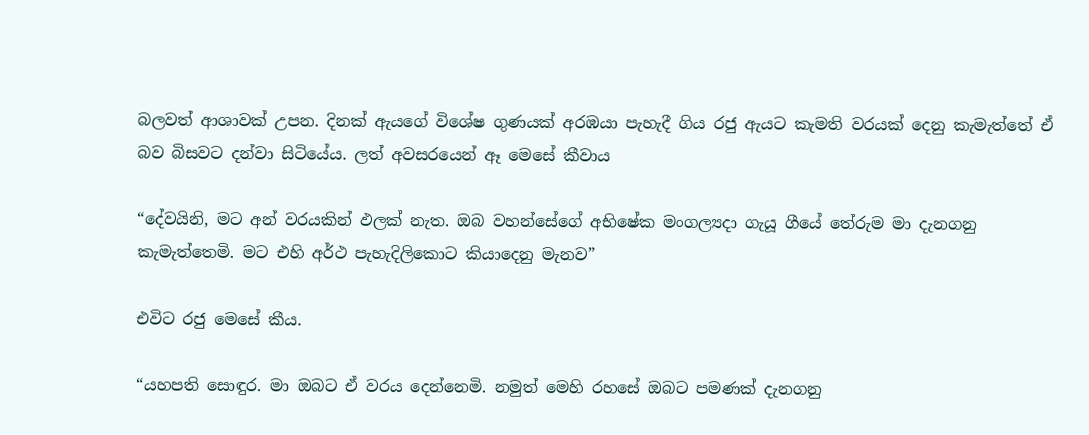බලවත් ආශාවක් උපන. දිනක් ඇයගේ විශේෂ ගුණයක් අරඹයා පැහැදී ගිය රජු ඇයට කැමති වරයක් දෙනු කැමැත්තේ ඒ බව බිසවට දන්වා සිටියේය. ලත් අවසරයෙන් ඈ මෙසේ කීවාය

“දේවයිනි, මට අන් වරයකින් ඵලක් නැත. ඔබ වහන්සේගේ අභිෂේක මංගල්‍යදා ගැයූ ගීයේ තේරුම මා දැනගනු කැමැත්තෙමි. මට එහි අර්ථ පැහැදිලිකොට කියාදෙනු මැනව”

එවිට රජු මෙසේ කීය.

“යහපති සොඳුර. මා ඔබට ඒ වරය දෙන්නෙමි. නමුත් මෙහි රහසේ ඔබට පමණක් දැනගනු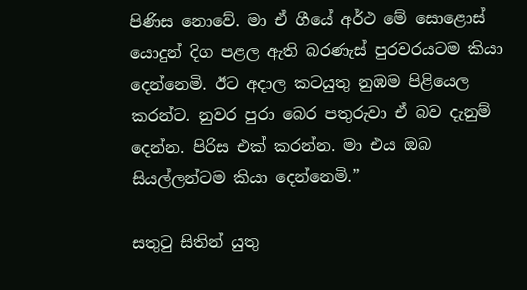පිණිස නොවේ. මා ඒ ගීයේ අර්ථ මේ සොළොස් යොදුන් දිග පළල ඇති බරණැස් පුරවරයටම කියා දෙන්නෙමි. ඊට අදාල කටයුතු නුඹම පිළියෙල කරන්ට. නුවර පුරා බෙර පතුරුවා ඒ බව දැනුම් දෙන්න. පිරිස එක් කරන්න. මා එය ඔබ සියල්ලන්ටම කියා දෙන්නෙමි.”

සතුටු සිතින් යුතු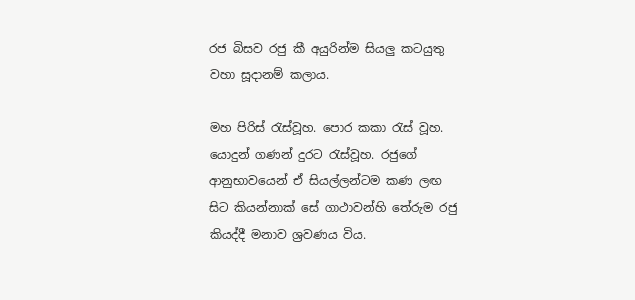රජ බිසව රජු කී අයුරින්ම සියලු කටයුතු වහා සූදානම් කලාය.

මහ පිරිස් රැස්වූහ. පොර කකා රැස් වූහ. යොදුන් ගණන් දුරට රැස්වූහ. රජුගේ ආනුභාවයෙන් ඒ සියල්ලන්ටම කණ ලඟ සිට කියන්නාක් සේ ගාථාවන්හි තේරුම රජු කියද්දී මනාව ශ්‍රවණය විය.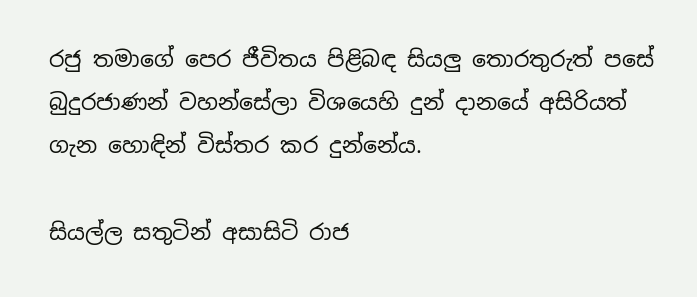රජු තමාගේ පෙර ජීවිතය පිළිබඳ සියලු තොරතුරුත් පසේ බුදුරජාණන් වහන්සේලා විශයෙහි දුන් දානයේ අසිරියත් ගැන හොඳින් විස්තර කර දුන්නේය.

සියල්ල සතුටින් අසාසිටි රාජ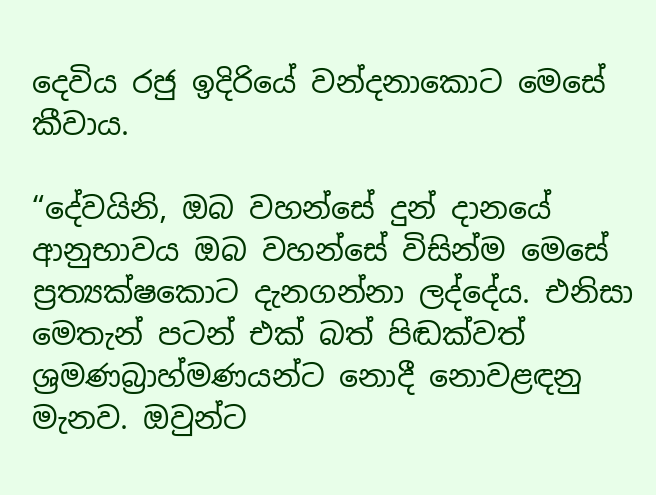දෙවිය රජු ඉදිරියේ වන්දනාකොට මෙසේ කීවාය.

“දේවයිනි, ඔබ වහන්සේ දුන් දානයේ ආනුභාවය ඔබ වහන්සේ විසින්ම මෙසේ ප්‍රත්‍යක්ෂකොට දැනගන්නා ලද්දේය. එනිසා මෙතැන් පටන් එක් බත් පිඬක්වත් ශ්‍රමණබ්‍රාහ්මණයන්ට නොදී නොවළඳනු මැනව. ඔවුන්ට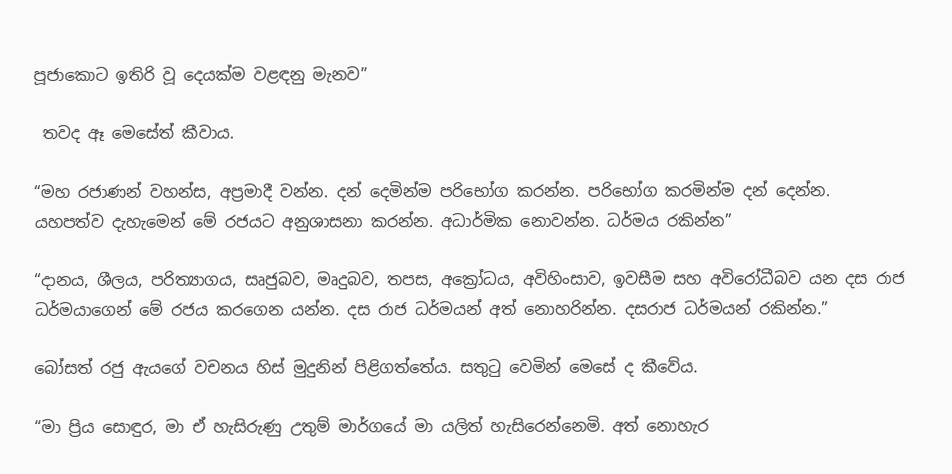පූජාකොට ඉතිරි වූ දෙයක්ම වළඳනු මැනව”

 තවද ඈ මෙසේත් කීවාය.

“මහ රජාණන් වහන්ස, අප්‍රමාදී වන්න. දන් දෙමින්ම පරිභෝග කරන්න. පරිභෝග කරමින්ම දන් දෙන්න. යහපත්ව දැහැමෙන් මේ රජයට අනුශාසනා කරන්න. අධාර්මික නොවන්න. ධර්මය රකින්න”

“දානය, ශීලය, පරිත්‍යාගය, සෘජුබව, මෘදුබව, තපස, අක්‍රෝධය, අවිහිංසාව, ඉවසීම සහ අවිරෝධීබව යන දස රාජ ධර්මයාගෙන් මේ රජය කරගෙන යන්න. දස රාජ ධර්මයන් අත් නොහරින්න. දසරාජ ධර්මයන් රකින්න.”

බෝසත් රජු ඇයගේ වචනය හිස් මුදුනින් පිළිගත්තේය. සතුටු වෙමින් මෙසේ ද කීවේය.

“මා ප්‍රිය සොඳුර, මා ඒ හැසිරුණු උතුම් මාර්ගයේ මා යලිත් හැසිරෙන්නෙමි. අත් නොහැර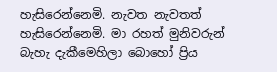හැසිරෙන්නෙමි. නැවත නැවතත් හැසිරෙන්නෙමි. මා රහත් මුනිවරුන් බැහැ දැකීමෙහිලා බොහෝ ප්‍රිය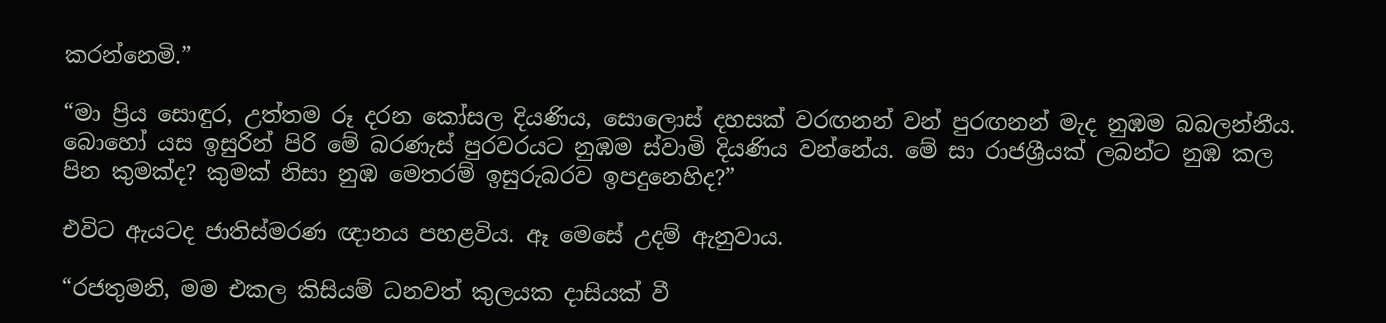කරන්නෙමි.”

“මා ප්‍රිය සොඳුර, උත්තම රූ දරන කෝසල දියණිය, සොලොස් දහසක් වරඟනන් වන් පුරඟනන් මැද නුඹම බබලන්නීය. බොහෝ යස ඉසුරින් පිරි මේ බරණැස් පුරවරයට නුඹම ස්වාමි දියණිය වන්නේය. මේ සා රාජශ්‍රීයක් ලබන්ට නුඹ කල පින කුමක්ද? කුමක් නිසා නුඹ මෙතරම් ඉසුරුබරව ඉපදුනෙහිද?”

එවිට ඇයටද ජාතිස්මරණ ඥානය පහළවිය. ඈ මෙසේ උදම් ඇනුවාය.

“රජතුමනි, මම එකල කිසියම් ධනවත් කුලයක දාසියක් වී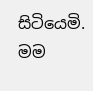සිටියෙමි. මම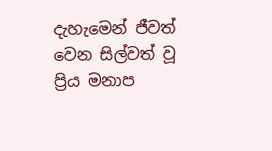දැහැමෙන් ජීවත් වෙන සිල්වත් වූ ප්‍රිය මනාප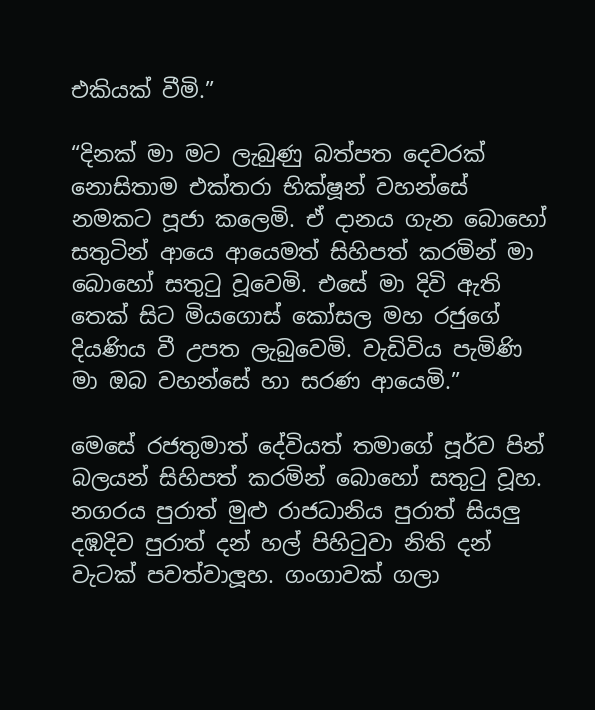එකියක් වීමි.”

“දිනක් මා මට ලැබුණු බත්පත දෙවරක් නොසිතාම එක්තරා භික්ෂූන් වහන්සේ නමකට පූජා කලෙමි. ඒ දානය ගැන බොහෝ සතුටින් ආයෙ ආයෙමත් සිහිපත් කරමින් මා බොහෝ සතුටු වූවෙමි. එසේ මා දිවි ඇති තෙක් සිට මියගොස් කෝසල මහ රජුගේ දියණිය වී උපත ලැබුවෙමි. වැඩිවිය පැමිණි මා ඔබ වහන්සේ හා සරණ ආයෙමි.”

මෙසේ රජතුමාත් දේවියත් තමාගේ පූර්ව පින් බලයන් සිහිපත් කරමින් බොහෝ සතුටු වූහ. නගරය පුරාත් මුළු රාජධානිය පුරාත් සියලු දඹදිව පුරාත් දන් හල් පිහිටුවා නිති දන් වැටක් පවත්වාලූහ. ගංගාවක් ගලා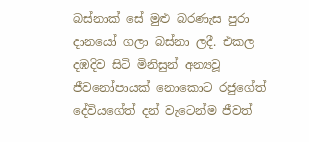බස්නාක් සේ මුළු බරණැස පුරා දානයෝ ගලා බස්නා ලදී. එකල දඹදිව සිටි මිනිසුන් අන්‍යවූ ජීවනෝපායක් නොකොට රජුගේත් දේවියගේත් දන් වැටෙන්ම ජීවත්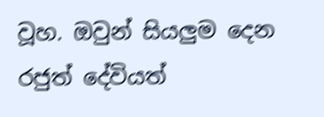වූහ. ඔවුන් සියලුම දෙන රජුත් දේවියත්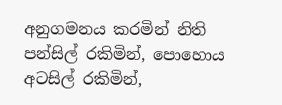අනුගමනය කරමින් නිති පන්සිල් රකිමින්, පොහොය අටසිල් රකිමින්,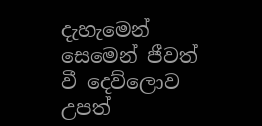දැහැමෙන් සෙමෙන් ජීවත් වී දෙව්ලොව උපත්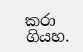කරා ගියහ.